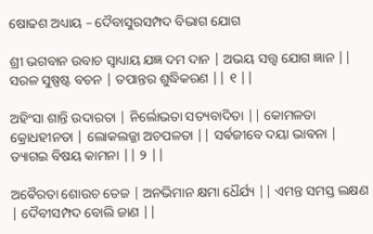ଷୋଢଶ ଅଧ୍ୟାୟ – ଦୈବାସୁରସମ୍ପଦ ବିଭାଗ ଯୋଗ

ଶ୍ରୀ ଭଗବାନ ଉବାଚ ସ୍ୱାଧ୍ୟାୟ ଯଜ୍ଞ ଦମ ଦାନ | ଅଭୟ ସତ୍ତ୍ୱ ଯୋଗ ଜ୍ଞାନ || ସରଳ ସୁଷ୍ପଷ୍ଟ ବଚନ | ତପାନ୍ତର ଶୁଦ୍ଧିକରଣ || ୧ ||

ଅହିଂସା ଶାନ୍ତି ଉଦାରତା | ନିର୍ଲୋଭତା ସତ୍ୟବାଦିତା || କୋମଳତା କ୍ରୋଧହୀନତା | ଲୋକଲଜ୍ଜା ଅଚପଳତା || ସର୍ଵଜୀବେ ଦୟା ଭାଵନା | ତ୍ୟାଗଇ ବିଷୟ କାମନା || ୨ ||

ଅଵୈରତା ଶୋଉଚ ତେଜ | ଅନଭିମାନ କ୍ଷମା ଧୈର୍ଯ୍ୟ || ଏମନ୍ତ ସମସ୍ତ ଲକ୍ଷଣ | ଦୈବୀସମ୍ପଦ ବୋଲି ଜାଣ ||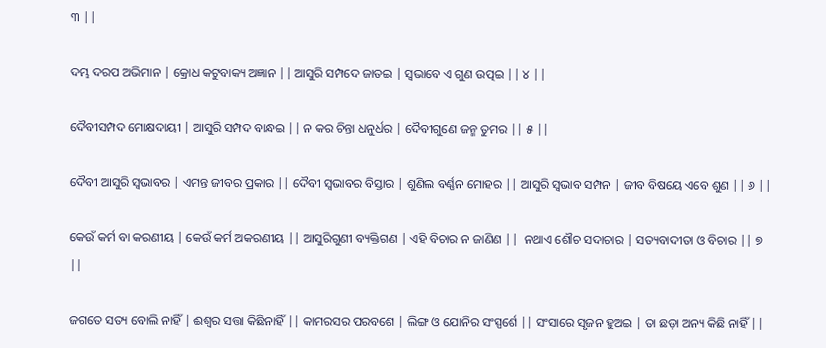୩ ||

ଦମ୍ଭ ଦରପ ଅଭିମାନ | କ୍ରୋଧ କଟୁବାକ୍ୟ ଅଜ୍ଞାନ || ଆସୁରି ସମ୍ପଦେ ଜାତଇ | ସ୍ୱଭାବେ ଏ ଗୁଣ ଉତ୍ପଇ || ୪ ||

ଦୈବୀସମ୍ପଦ ମୋକ୍ଷଦାୟୀ | ଆସୁରି ସମ୍ପଦ ବାନ୍ଧଇ || ନ କର ଚିନ୍ତା ଧନୁର୍ଧର | ଦୈବୀଗୁଣେ ଜନ୍ମ ତୁମର || ୫ ||

ଦୈବୀ ଆସୁରି ସ୍ୱଭାବର | ଏମନ୍ତ ଜୀବର ପ୍ରକାର || ଦୈବୀ ସ୍ୱଭାବର ବିସ୍ତାର | ଶୁଣିଲ ବର୍ଣ୍ଣନ ମୋହର || ଆସୁରି ସ୍ୱଭାବ ସମ୍ପନ | ଜୀବ ବିଷୟେ ଏବେ ଶୁଣ || ୬ ||

କେଉଁ କର୍ମ ବା କରଣୀୟ | କେଉଁ କର୍ମ ଅକରଣୀୟ || ଆସୁରିଗୁଣୀ ବ୍ୟକ୍ତିଗଣ | ଏହି ବିଚାର ନ ଜାଣିଣ ||  ନଥାଏ ଶୌଚ ସଦାଚାର | ସତ୍ୟବାଦୀତା ଓ ବିଚାର || ୭ ||

ଜଗତେ ସତ୍ୟ ବୋଲି ନାହିଁ | ଈଶ୍ବର ସତ୍ତା କିଛିନାହିଁ || କାମରସର ପରବଶେ | ଲିଙ୍ଗ ଓ ଯୋନିର ସଂସ୍ପର୍ଶେ || ସଂସାରେ ସୃଜନ ହୁଅଇ | ତା ଛଡ଼ା ଅନ୍ୟ କିଛି ନାହିଁ ||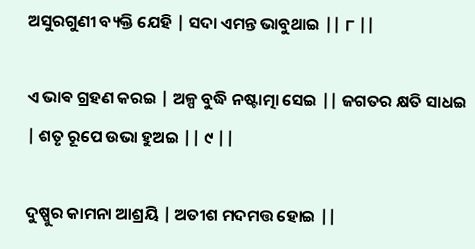ଅସୁରଗୁଣୀ ବ୍ୟକ୍ତି ଯେହି | ସଦା ଏମନ୍ତ ଭାବୁଥାଇ || ୮ ||

ଏ ଭାଵ ଗ୍ରହଣ କରଇ | ଅଳ୍ପ ବୁଦ୍ଧି ନଷ୍ଟାତ୍ମା ସେଇ || ଜଗତର କ୍ଷତି ସାଧଇ | ଶତୃ ରୂପେ ଉଭା ହୁଅଇ || ୯ ||

ଦୁଷ୍ପୁର କାମନା ଆଶ୍ରୟି | ଅତୀଶ ମଦମତ୍ତ ହୋଇ ||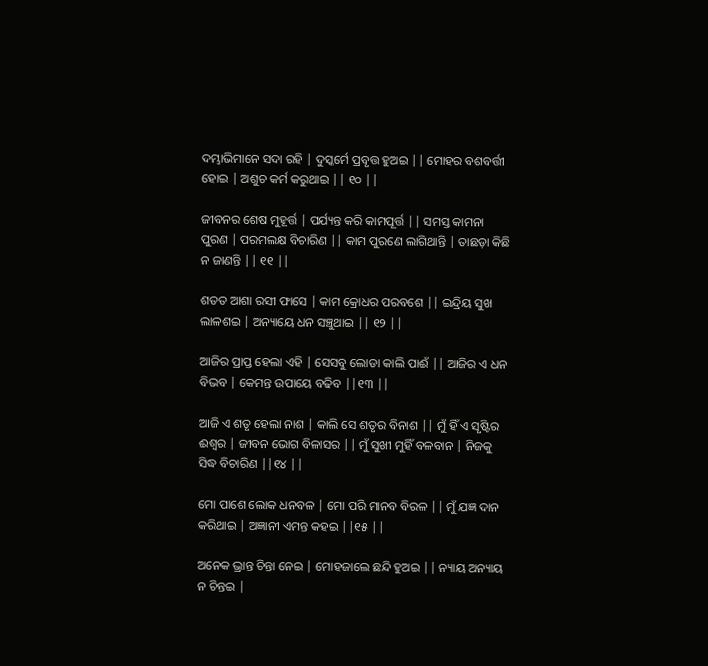ଦମ୍ଭାଭିମାନେ ସଦା ରହି | ଦୁସ୍କର୍ମେ ପ୍ରବୃତ୍ତ ହୁଅଇ || ମୋହର ବଶବର୍ତ୍ତୀ ହୋଇ | ଅଶୁଚ କର୍ମ କରୁଥାଇ || ୧୦ ||

ଜୀବନର ଶେଷ ମୁହୂର୍ତ୍ତ | ପର୍ଯ୍ୟନ୍ତ କରି କାମପୂର୍ତ୍ତ || ସମସ୍ତ କାମନା ପୁରଣ | ପରମଲକ୍ଷ ବିଚାରିଣ || କାମ ପୁରଣେ ଲାଗିଥାନ୍ତି | ତାଛଡ଼ା କିଛି ନ ଜାଣନ୍ତି || ୧୧ ||

ଶତତ ଆଶା ରସୀ ଫାସେ | କାମ କ୍ରୋଧର ପରବଶେ || ଇନ୍ଦ୍ରିୟ ସୁଖ ଲାଳଶଇ | ଅନ୍ୟାୟେ ଧନ ସଞ୍ଚୁଥାଇ || ୧୨ ||

ଆଜିର ପ୍ରାପ୍ତ ହେଲା ଏହି | ସେସବୁ ଲୋଡା କାଲି ପାଈଁ || ଆଜିର ଏ ଧନ ବିଭବ | କେମନ୍ତ ଉପାୟେ ବଢିବ ||୧୩ ||

ଆଜି ଏ ଶତୃ ହେଲା ନାଶ | କାଲି ସେ ଶତୃର ବିନାଶ || ମୁଁ ହିଁ ଏ ସୃଷ୍ଟିର ଈଶ୍ବର | ଜୀବନ ଭୋଗ ବିଳାସର || ମୁଁ ସୁଖୀ ମୁହିଁ ବଳବାନ | ନିଜକୁ ସିଦ୍ଧ ବିଚାରିଣ ||୧୪ ||

ମୋ ପାଶେ ଲୋକ ଧନବଳ | ମୋ ପରି ମାନବ ବିରଳ || ମୁଁ ଯଜ୍ଞ ଦାନ କରିଥାଇ | ଅଜ୍ଞାନୀ ଏମନ୍ତ କହଇ ||୧୫ ||

ଅନେକ ଭ୍ରାନ୍ତ ଚିନ୍ତା ନେଇ | ମୋହଜାଲେ ଛନ୍ଦି ହୁଅଇ || ନ୍ୟାୟ ଅନ୍ୟାୟ ନ ଚିନ୍ତଇ |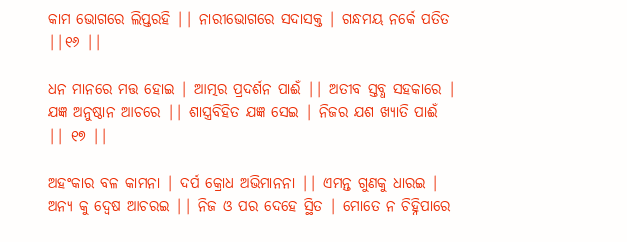କାମ ଭୋଗରେ ଲିପ୍ତରହି || ନାରୀଭୋଗରେ ସଦାସକ୍ତ | ଗନ୍ଧମୟ ନର୍କେ ପତିତ ||୧୬ ||

ଧନ ମାନରେ ମତ୍ତ ହୋଇ | ଆତ୍ମର ପ୍ରଦର୍ଶନ ପାଈଁ || ଅତୀବ ସ୍ତବ୍ଧ ସହକାରେ | ଯଜ୍ଞ ଅନୁଷ୍ଠାନ ଆଚରେ || ଶାସ୍ତ୍ରବିହିତ ଯଜ୍ଞ ସେଇ | ନିଜର ଯଶ ଖ୍ୟାତି ପାଈଁ || ୧୭ ||

ଅହଂକାର ବଳ କାମନା | ଦର୍ପ କ୍ରୋଧ ଅଭିମାନନା || ଏମନ୍ତ ଗୁଣକୁ ଧାରଇ | ଅନ୍ୟ କୁ ଦ୍ବେଷ ଆଚରଇ || ନିଜ ଓ ପର ଦେହେ ସ୍ଥିତ | ମୋତେ ନ ଚିହ୍ନିପାରେ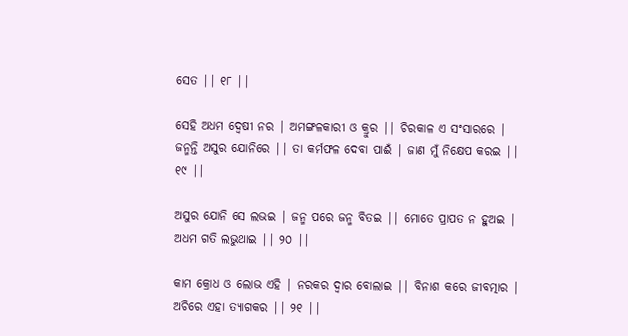ସେତ || ୧୮ ||

ସେହି ଅଧମ ଦ୍ବେଷୀ ନର | ଅମଙ୍ଗଳକାରୀ ଓ କ୍ରୁର || ଚିରକାଳ ଏ ସଂସାରରେ | ଜନ୍ମନ୍ତି ଅସୁର ଯୋନିରେ || ତା କର୍ମଫଳ ଦେବା ପାଈଁ | ଜାଣ ମୁଁ ନିକ୍ଷେପ କରଇ || ୧୯ ||

ଅସୁର ଯୋନି ସେ ଲଭଇ | ଜନ୍ମ ପରେ ଜନ୍ମ ବିତଇ || ମୋତେ ପ୍ରାପତ ନ ହୁଅଇ | ଅଧମ ଗତି ଲଭୁଥାଇ || ୨୦ ||

କାମ କ୍ରୋଧ ଓ ଲୋଭ ଏହି | ନରକର ଦ୍ୱାର ବୋଲାଇ || ବିନାଶ କରେ ଜୀବତ୍ମାର | ଅଚିରେ ଏହା ତ୍ୟାଗକର || ୨୧ ||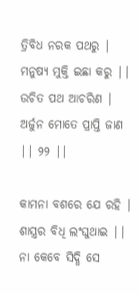ତ୍ରିବିଧ ନରକ ପଥରୁ | ମନୁଷ୍ୟ ମୁକ୍ତି ଇଛା କରୁ || ଉଚିତ ପଥ ଆଚରିଣ | ଅର୍ଜୁନ ମୋତେ ପ୍ରାପ୍ତି ଜାଣ || ୨୨ ||

କାମନା ବଶରେ ଯେ ରହି | ଶାସ୍ତ୍ରର ବିଧି ଲଂଘୁଥାଇ || ନା କେବେ ସିଦ୍ଧି ସେ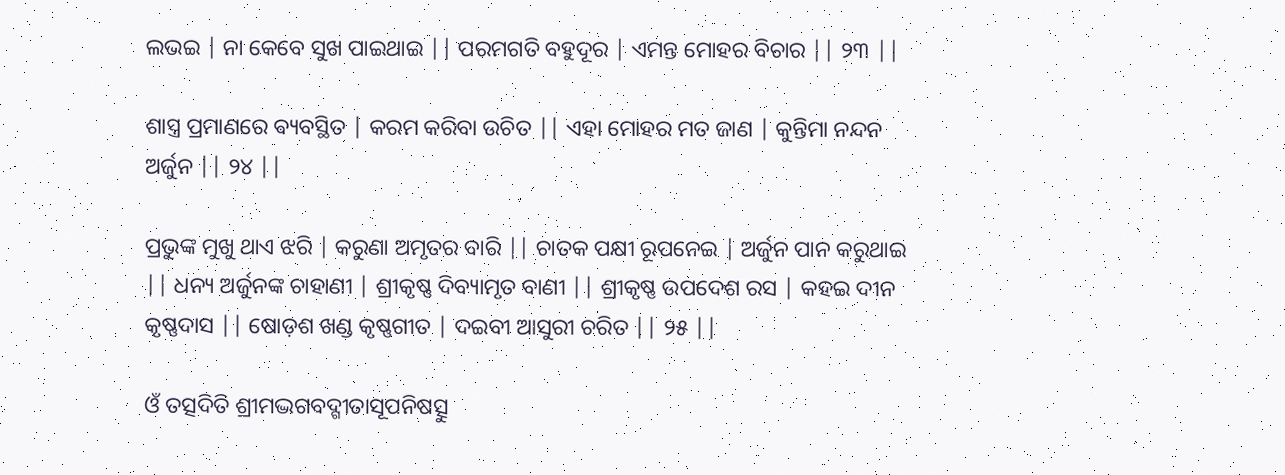ଲଭଇ | ନା କେବେ ସୁଖ ପାଇଥାଇ || ପରମଗତି ବହୁଦୂର | ଏମନ୍ତ ମୋହର ବିଚାର || ୨୩ ||

ଶାସ୍ତ୍ର ପ୍ରମାଣରେ ଵ୍ୟବସ୍ଥିତ | କରମ କରିବା ଉଚିତ || ଏହା ମୋହର ମତ ଜାଣ | କୁନ୍ତିମା ନନ୍ଦନ ଅର୍ଜୁନ || ୨୪ ||

ପ୍ରଭୁଙ୍କ ମୁଖୁ ଥାଏ ଝରି | କରୁଣା ଅମୃତର ବାରି || ଚାତକ ପକ୍ଷୀ ରୂପନେଇ | ଅର୍ଜୁନ ପାନ କରୁଥାଇ || ଧନ୍ୟ ଅର୍ଜୁନଙ୍କ ଚାହାଣୀ | ଶ୍ରୀକୃଷ୍ଣ ଦିବ୍ୟାମୃତ ବାଣୀ || ଶ୍ରୀକୃଷ୍ଣ ଉପଦେଶ ରସ | କହଇ ଦୀନ କୃଷ୍ଣଦାସ || ଷୋଡ଼ଶ ଖଣ୍ଡ କୃଷ୍ଣଗୀତ | ଦଇବୀ ଆସୁରୀ ଚରିତ || ୨୫ ||

ଓଁ ତତ୍ସଦିତି ଶ୍ରୀମଦ୍ଭଗବଦ୍ଗୀତାସୂପନିଷତ୍ସୁ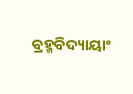ଵ୍ରହ୍ମବିଦ୍ୟାୟାଂ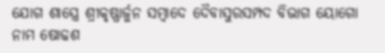ଯୋଗ ଶାସ୍ତ୍ରେ ଶ୍ରୀକୃଷ୍ଣାର୍ଜୁନ ସମ୍ବାଦେ ଦୈବାସୁରସମ୍ପଦ ବିଭାଗ ୟୋଗୋ ନାମ ଷୋଢଶ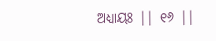ଅଧ୍ୟାୟଃ || ୧୬ ||